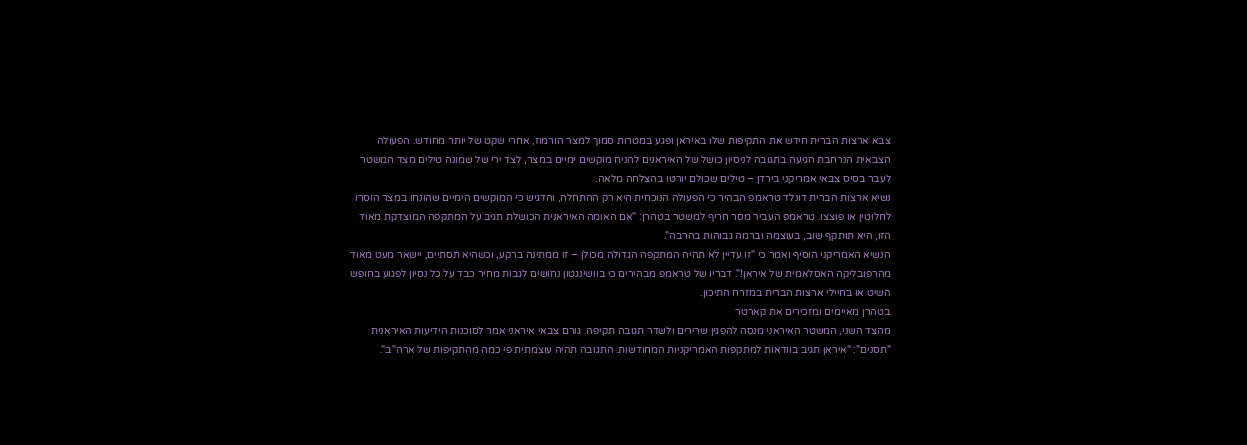צבא ארצות הברית חידש את התקיפות שלו באיראן ופגע במטרות סמוך למצר הורמוז, אחרי שקט של יותר מחודש. הפעולה הצבאית הנרחבת הגיעה בתגובה לניסיון כושל של האיראנים להניח מוקשים ימיים במצר, לצד ירי של שמונה טילים מצד המשטר לעבר בסיס צבאי אמריקני בירדן – טילים שכולם יורטו בהצלחה מלאה.
נשיא ארצות הברית דונלד טראמפ הבהיר כי הפעולה הנוכחית היא רק ההתחלה, והדגיש כי המוקשים הימיים שהונחו במצר הוסרו לחלוטין או פוצצו. טראמפ העביר מסר חריף למשטר בטהרן: "אם האומה האיראנית הכושלת תגיב על המתקפה המוצדקת מאוד הזו, היא תותקף שוב, בעוצמה וברמה גבוהות בהרבה".
הנשיא האמריקני הוסיף ואמר כי "זו עדיין לא תהיה המתקפה הגדולה מכולן – זו ממתינה ברקע, וכשהיא תסתיים, יישאר מעט מאוד מהרפובליקה האסלאמית של איראן!". דבריו של טראמפ מבהירים כי בוושינגטון נחושים לגבות מחיר כבד על כל נסיון לפגוע בחופש השיט או בחיילי ארצות הברית במזרח התיכון.
בטהרן מאיימים ומזכירים את קארטר
מהצד השני, המשטר האיראני מנסה להפגין שרירים ולשדר תגובה תקיפה. גורם צבאי איראני אמר לסוכנות הידיעות האיראנית "תסנים": "איראן תגיב בוודאות למתקפות האמריקניות המחודשות. התגובה תהיה עוצמתית פי כמה מהתקיפות של ארה"ב".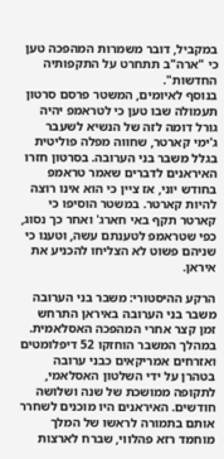במקביל, דובר משמרות המהפכה טען כי "ארה"ב תתחרט על התקפותיה החדשות".
בנוסף לאיומים, המשטר פרסם סרטון תעמולה שבו טען כי לטראמפ יהיה גורל דומה לזה של הנשיא לשעבר ג'ימי קארטר, שחווה מפלה פוליטית בגלל משבר בני הערובה. בסרטון חזרו האיראנים לדברים שאמר טראמפ בחודש יוני, אז ציין כי הוא אינו רוצה להיות קארטר. במשטר הוסיפו כי קארטר תקף באי חארג' ואחר כך נסוג, כפי שטראמפ לטענתם עשה, וטענו כי שניהם פשוט לא הצליחו להכניע את איראן.

הרקע ההיסטורי: משבר בני הערובה
משבר בני הערובה באיראן התרחש זמן קצר אחרי המהפכה האסלאמית. במהלך המשבר הוחזקו 52 דיפלומטים ואזרחים אמריקאים כבני ערובה בטהרן על ידי השלטון האסלאמי, לתקופה ממושכת של שנה ושלושה חודשים. האיראנים היו מוכנים לשחרר אותם בתמורה לראשו של המלך מוחמד רזא פהלווי, שברח לארצות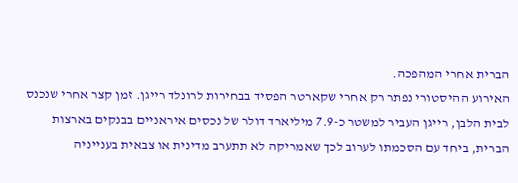הברית אחרי המהפכה.
האירוע ההיסטורי נפתר רק אחרי שקארטר הפסיד בבחירות לרונלד רייגן. זמן קצר אחרי שנכנס לבית הלבן, רייגן העביר למשטר כ-7.9 מיליארד דולר של נכסים איראניים בבנקים בארצות הברית, ביחד עם הסכמתו לערוב לכך שאמריקה לא תתערב מדינית או צבאית בענייניה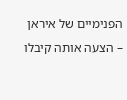הפנימיים של איראן – הצעה אותה קיבלו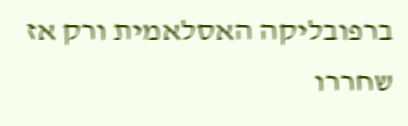ברפובליקה האסלאמית ורק אז שחררו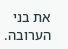את בני הערובה.